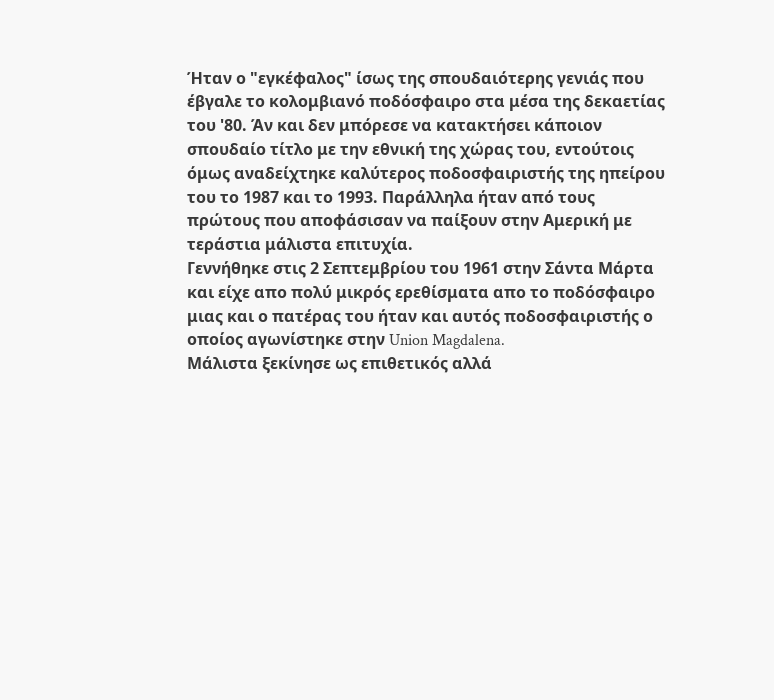Ήταν ο "εγκέφαλος" ίσως της σπουδαιότερης γενιάς που έβγαλε το κολομβιανό ποδόσφαιρο στα μέσα της δεκαετίας του '80. Άν και δεν μπόρεσε να κατακτήσει κάποιον σπουδαίο τίτλο με την εθνική της χώρας του, εντούτοις όμως αναδείχτηκε καλύτερος ποδοσφαιριστής της ηπείρου του το 1987 και το 1993. Παράλληλα ήταν από τους πρώτους που αποφάσισαν να παίξουν στην Αμερική με τεράστια μάλιστα επιτυχία.
Γεννήθηκε στις 2 Σεπτεμβρίου του 1961 στην Σάντα Μάρτα και είχε απο πολύ μικρός ερεθίσματα απο το ποδόσφαιρο μιας και ο πατέρας του ήταν και αυτός ποδοσφαιριστής ο οποίος αγωνίστηκε στην Union Magdalena.
Μάλιστα ξεκίνησε ως επιθετικός αλλά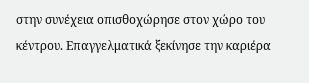στην συνέχεια οπισθοχώρησε στον χώρο του κέντρου. Επαγγελματικά ξεκίνησε την καριέρα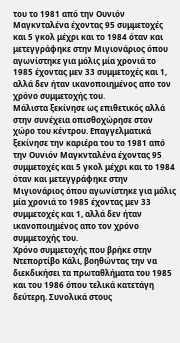του το 1981 από την Ουνιόν Μαγκνταλένα έχοντας 95 συμμετοχές και 5 γκολ μέχρι και το 1984 όταν και μετεγγράφηκε στην Μιγιονάριος όπου αγωνίστηκε για μόλις μία χρονιά το 1985 έχοντας μεν 33 συμμετοχές και 1, αλλά δεν ήταν ικανοποιημένος απο τον χρόνο συμμετοχής του.
Μάλιστα ξεκίνησε ως επιθετικός αλλά στην συνέχεια οπισθοχώρησε στον χώρο του κέντρου. Επαγγελματικά ξεκίνησε την καριέρα του το 1981 από την Ουνιόν Μαγκνταλένα έχοντας 95 συμμετοχές και 5 γκολ μέχρι και το 1984 όταν και μετεγγράφηκε στην Μιγιονάριος όπου αγωνίστηκε για μόλις μία χρονιά το 1985 έχοντας μεν 33 συμμετοχές και 1, αλλά δεν ήταν ικανοποιημένος απο τον χρόνο συμμετοχής του.
Χρόνο συμμετοχής που βρήκε στην Ντεπορτίβο Κάλι, βοηθώντας την να διεκδικήσει τα πρωταθλήματα του 1985 και του 1986 όπου τελικά κατετάγη δεύτερη. Συνολικά στους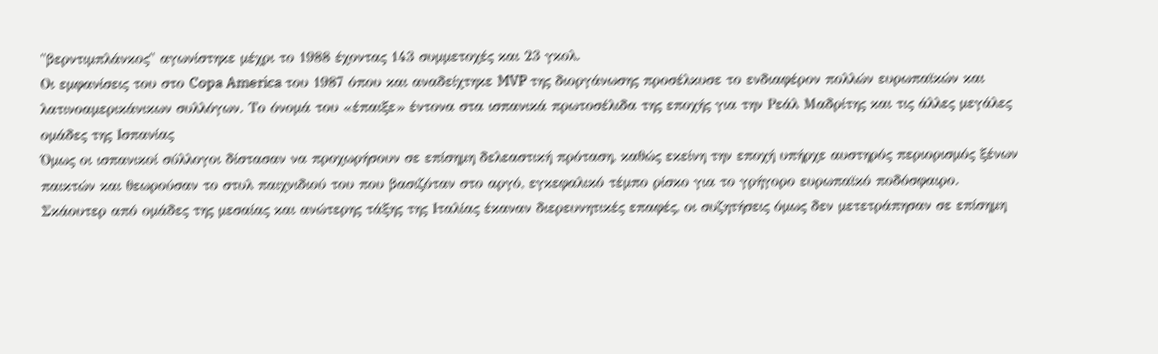"βερντιμπλάνκος" αγωνίστηκε μέχρι το 1988 έχοντας 143 συμμετοχές και 23 γκολ.
Οι εμφανίσεις του στο Copa America του 1987 όπου και αναδείχτηκε MVP της διοργάνωσης προσέλκυσε το ενδιαφέρον πολλών ευρωπαϊκών και λατινοαμερικάνικων συλλόγων. Το όνομά του «έπαιξε» έντονα στα ισπανικά πρωτοσέλιδα της εποχής για την Ρεάλ Μαδρίτης και τις άλλες μεγάλες ομάδες της Ισπανίας
Όμως οι ισπανικοί σύλλογοι δίστασαν να προχωρήσουν σε επίσημη δελεαστική πρόταση, καθώς εκείνη την εποχή υπήρχε αυστηρός περιορισμός ξένων παικτών και θεωρούσαν το στυλ παιχνιδιού του που βασιζόταν στο αργό, εγκεφαλικό τέμπο ρίσκο για το γρήγορο ευρωπαϊκό ποδόσφαιρο.
Σκάουτερ από ομάδες της μεσαίας και ανώτερης τάξης της Ιταλίας έκαναν διερευνητικές επαφές, οι συζητήσεις όμως δεν μετετράπησαν σε επίσημη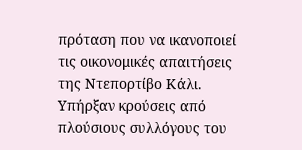πρόταση που να ικανοποιεί τις οικονομικές απαιτήσεις της Ντεπορτίβο Κάλι.
Υπήρξαν κρούσεις από πλούσιους συλλόγους του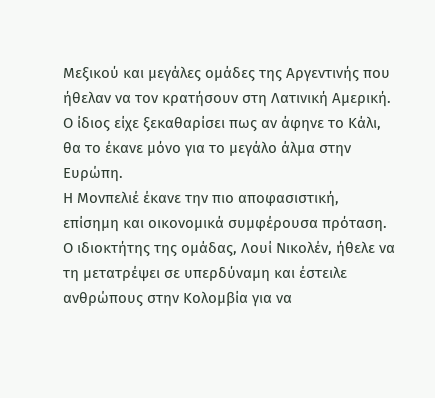Μεξικού και μεγάλες ομάδες της Αργεντινής που ήθελαν να τον κρατήσουν στη Λατινική Αμερική. Ο ίδιος είχε ξεκαθαρίσει πως αν άφηνε το Κάλι, θα το έκανε μόνο για το μεγάλο άλμα στην Ευρώπη.
Η Μονπελιέ έκανε την πιο αποφασιστική, επίσημη και οικονομικά συμφέρουσα πρόταση. Ο ιδιοκτήτης της ομάδας, Λουί Νικολέν, ήθελε να τη μετατρέψει σε υπερδύναμη και έστειλε ανθρώπους στην Κολομβία για να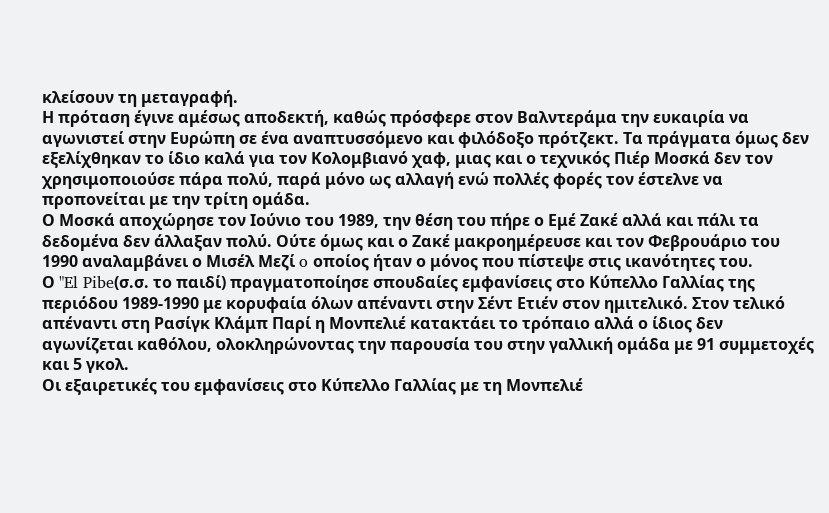κλείσουν τη μεταγραφή.
Η πρόταση έγινε αμέσως αποδεκτή, καθώς πρόσφερε στον Βαλντεράμα την ευκαιρία να αγωνιστεί στην Ευρώπη σε ένα αναπτυσσόμενο και φιλόδοξο πρότζεκτ. Τα πράγματα όμως δεν εξελίχθηκαν το ίδιο καλά για τον Κολομβιανό χαφ, μιας και ο τεχνικός Πιέρ Μοσκά δεν τον χρησιμοποιούσε πάρα πολύ, παρά μόνο ως αλλαγή ενώ πολλές φορές τον έστελνε να προπονείται με την τρίτη ομάδα.
Ο Μοσκά αποχώρησε τον Ιούνιο του 1989, την θέση του πήρε ο Εμέ Ζακέ αλλά και πάλι τα δεδομένα δεν άλλαξαν πολύ. Ούτε όμως και ο Ζακέ μακροημέρευσε και τον Φεβρουάριο του 1990 αναλαμβάνει ο Μισέλ Μεζί o οποίος ήταν ο μόνος που πίστεψε στις ικανότητες του.
Ο "El Pibe(σ.σ. το παιδί) πραγματοποίησε σπουδαίες εμφανίσεις στο Κύπελλο Γαλλίας της περιόδου 1989-1990 με κορυφαία όλων απέναντι στην Σέντ Ετιέν στον ημιτελικό. Στον τελικό απέναντι στη Ρασίγκ Κλάμπ Παρί η Μονπελιέ κατακτάει το τρόπαιο αλλά ο ίδιος δεν αγωνίζεται καθόλου, ολοκληρώνοντας την παρουσία του στην γαλλική ομάδα με 91 συμμετοχές και 5 γκολ.
Οι εξαιρετικές του εμφανίσεις στο Κύπελλο Γαλλίας με τη Μονπελιέ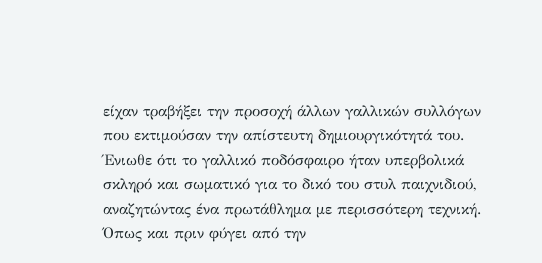είχαν τραβήξει την προσοχή άλλων γαλλικών συλλόγων που εκτιμούσαν την απίστευτη δημιουργικότητά του. Ένιωθε ότι το γαλλικό ποδόσφαιρο ήταν υπερβολικά σκληρό και σωματικό για το δικό του στυλ παιχνιδιού, αναζητώντας ένα πρωτάθλημα με περισσότερη τεχνική.
Όπως και πριν φύγει από την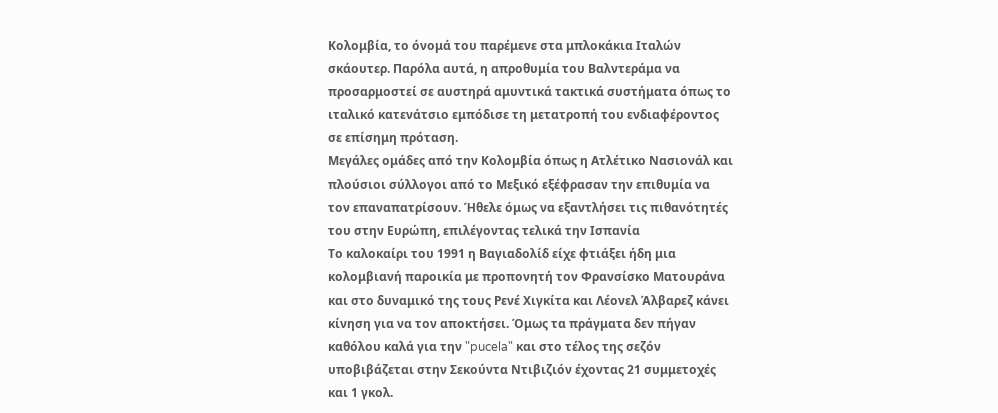Κολομβία, το όνομά του παρέμενε στα μπλοκάκια Ιταλών σκάουτερ. Παρόλα αυτά, η απροθυμία του Βαλντεράμα να προσαρμοστεί σε αυστηρά αμυντικά τακτικά συστήματα όπως το ιταλικό κατενάτσιο εμπόδισε τη μετατροπή του ενδιαφέροντος σε επίσημη πρόταση.
Μεγάλες ομάδες από την Κολομβία όπως η Ατλέτικο Νασιονάλ και πλούσιοι σύλλογοι από το Μεξικό εξέφρασαν την επιθυμία να τον επαναπατρίσουν. Ήθελε όμως να εξαντλήσει τις πιθανότητές του στην Ευρώπη, επιλέγοντας τελικά την Ισπανία
Το καλοκαίρι του 1991 η Βαγιαδολίδ είχε φτιάξει ήδη μια κολομβιανή παροικία με προπονητή τον Φρανσίσκο Ματουράνα και στο δυναμικό της τους Ρενέ Χιγκίτα και Λέονελ Άλβαρεζ κάνει κίνηση για να τον αποκτήσει. Όμως τα πράγματα δεν πήγαν καθόλου καλά για την "pucela" και στο τέλος της σεζόν υποβιβάζεται στην Σεκούντα Ντιβιζιόν έχοντας 21 συμμετοχές και 1 γκολ.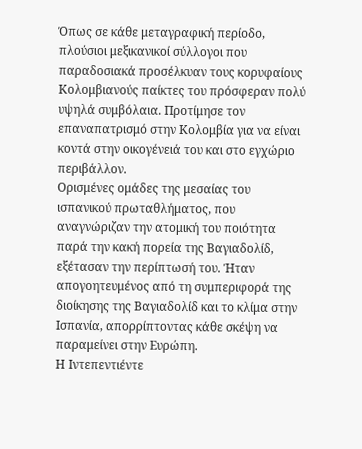Όπως σε κάθε μεταγραφική περίοδο, πλούσιοι μεξικανικοί σύλλογοι που παραδοσιακά προσέλκυαν τους κορυφαίους Κολομβιανούς παίκτες του πρόσφεραν πολύ υψηλά συμβόλαια. Προτίμησε τον επαναπατρισμό στην Κολομβία για να είναι κοντά στην οικογένειά του και στο εγχώριο περιβάλλον.
Ορισμένες ομάδες της μεσαίας του ισπανικού πρωταθλήματος, που αναγνώριζαν την ατομική του ποιότητα παρά την κακή πορεία της Βαγιαδολίδ, εξέτασαν την περίπτωσή του. Ήταν απογοητευμένος από τη συμπεριφορά της διοίκησης της Βαγιαδολίδ και το κλίμα στην Ισπανία, απορρίπτοντας κάθε σκέψη να παραμείνει στην Ευρώπη.
Η Ιντεπεντιέντε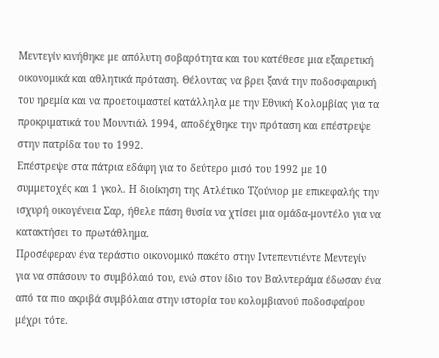Μεντεγίν κινήθηκε με απόλυτη σοβαρότητα και του κατέθεσε μια εξαιρετική οικονομικά και αθλητικά πρόταση. Θέλοντας να βρει ξανά την ποδοσφαιρική του ηρεμία και να προετοιμαστεί κατάλληλα με την Εθνική Κολομβίας για τα προκριματικά του Μουντιάλ 1994, αποδέχθηκε την πρόταση και επέστρεψε στην πατρίδα του το 1992.
Επέστρεψε στα πάτρια εδάφη για το δεύτερο μισό του 1992 με 10 συμμετοχές και 1 γκολ. Η διοίκηση της Ατλέτικο Τζούνιορ με επικεφαλής την ισχυρή οικογένεια Σαρ, ήθελε πάση θυσία να χτίσει μια ομάδα-μοντέλο για να κατακτήσει το πρωτάθλημα.
Προσέφεραν ένα τεράστιο οικονομικό πακέτο στην Ιντεπεντιέντε Μεντεγίν για να σπάσουν το συμβόλαιό του, ενώ στον ίδιο τον Βαλντεράμα έδωσαν ένα από τα πιο ακριβά συμβόλαια στην ιστορία του κολομβιανού ποδοσφαίρου μέχρι τότε.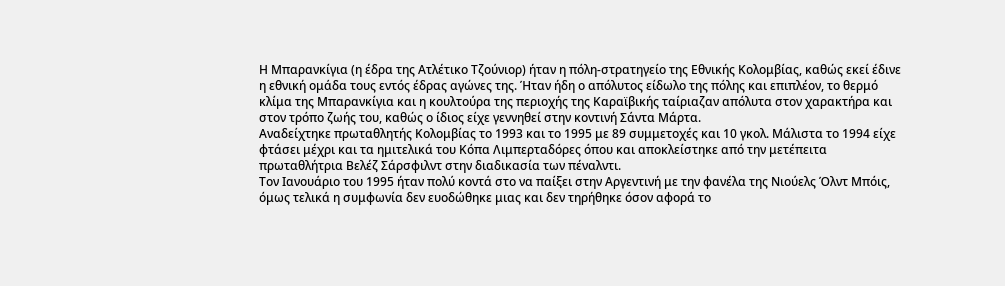Η Μπαρανκίγια (η έδρα της Ατλέτικο Τζούνιορ) ήταν η πόλη-στρατηγείο της Εθνικής Κολομβίας, καθώς εκεί έδινε η εθνική ομάδα τους εντός έδρας αγώνες της. Ήταν ήδη ο απόλυτος είδωλο της πόλης και επιπλέον, το θερμό κλίμα της Μπαρανκίγια και η κουλτούρα της περιοχής της Καραϊβικής ταίριαζαν απόλυτα στον χαρακτήρα και στον τρόπο ζωής του, καθώς ο ίδιος είχε γεννηθεί στην κοντινή Σάντα Μάρτα.
Αναδείχτηκε πρωταθλητής Κολομβίας το 1993 και το 1995 με 89 συμμετοχές και 10 γκολ. Μάλιστα το 1994 είχε φτάσει μέχρι και τα ημιτελικά του Κόπα Λιμπερταδόρες όπου και αποκλείστηκε από την μετέπειτα πρωταθλήτρια Βελέζ Σάρσφιλντ στην διαδικασία των πέναλντι.
Tον Ιανουάριο του 1995 ήταν πολύ κοντά στο να παίξει στην Αργεντινή με την φανέλα της Νιούελς Όλντ Μπόις, όμως τελικά η συμφωνία δεν ευοδώθηκε μιας και δεν τηρήθηκε όσον αφορά το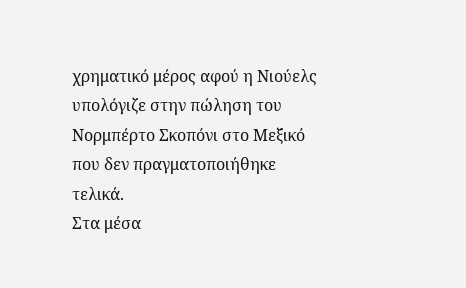χρηματικό μέρος αφού η Νιούελς υπολόγιζε στην πώληση του Νορμπέρτο Σκοπόνι στο Μεξικό που δεν πραγματοποιήθηκε τελικά.
Στα μέσα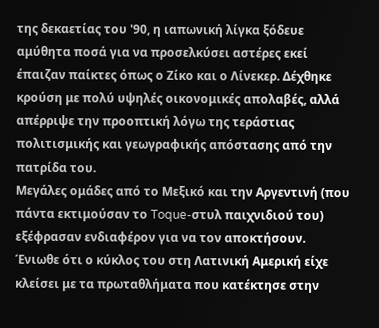της δεκαετίας του '90, η ιαπωνική λίγκα ξόδευε αμύθητα ποσά για να προσελκύσει αστέρες εκεί έπαιζαν παίκτες όπως ο Ζίκο και ο Λίνεκερ. Δέχθηκε κρούση με πολύ υψηλές οικονομικές απολαβές, αλλά απέρριψε την προοπτική λόγω της τεράστιας πολιτισμικής και γεωγραφικής απόστασης από την πατρίδα του.
Μεγάλες ομάδες από το Μεξικό και την Αργεντινή (που πάντα εκτιμούσαν το Toque-στυλ παιχνιδιού του) εξέφρασαν ενδιαφέρον για να τον αποκτήσουν. Ένιωθε ότι ο κύκλος του στη Λατινική Αμερική είχε κλείσει με τα πρωταθλήματα που κατέκτησε στην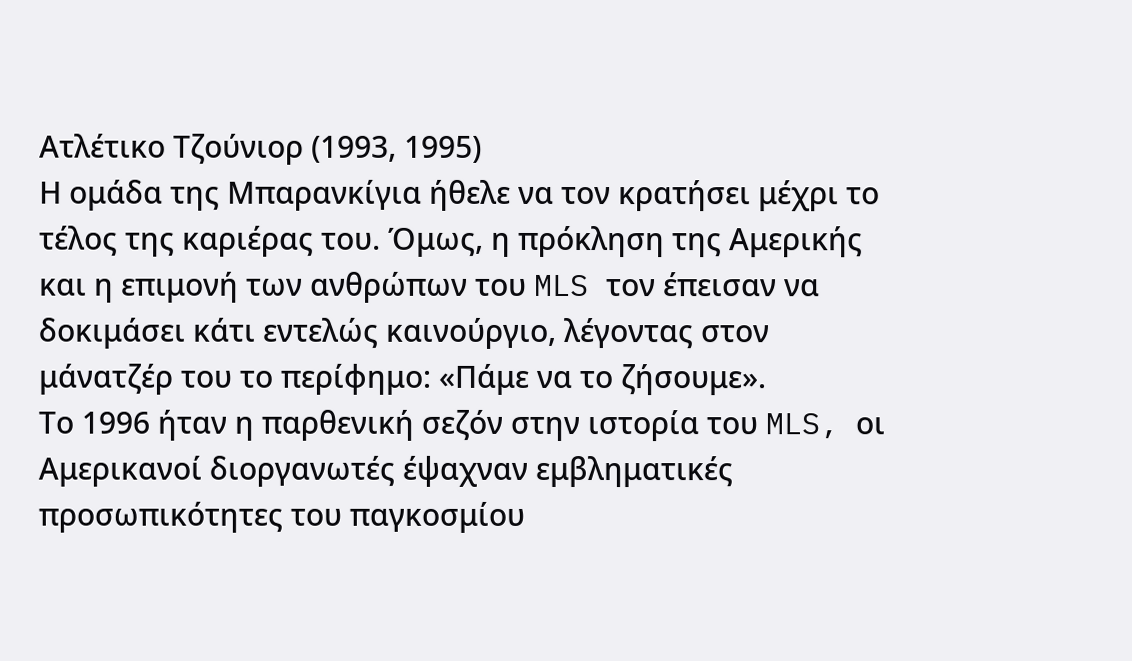Ατλέτικο Τζούνιορ (1993, 1995)
Η ομάδα της Μπαρανκίγια ήθελε να τον κρατήσει μέχρι το τέλος της καριέρας του. Όμως, η πρόκληση της Αμερικής και η επιμονή των ανθρώπων του MLS τον έπεισαν να δοκιμάσει κάτι εντελώς καινούργιο, λέγοντας στον μάνατζέρ του το περίφημο: «Πάμε να το ζήσουμε».
Το 1996 ήταν η παρθενική σεζόν στην ιστορία του MLS, οι Αμερικανοί διοργανωτές έψαχναν εμβληματικές προσωπικότητες του παγκοσμίου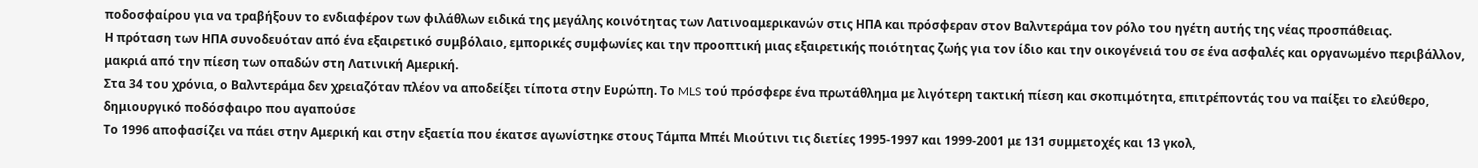ποδοσφαίρου για να τραβήξουν το ενδιαφέρον των φιλάθλων ειδικά της μεγάλης κοινότητας των Λατινοαμερικανών στις ΗΠΑ και πρόσφεραν στον Βαλντεράμα τον ρόλο του ηγέτη αυτής της νέας προσπάθειας.
Η πρόταση των ΗΠΑ συνοδευόταν από ένα εξαιρετικό συμβόλαιο, εμπορικές συμφωνίες και την προοπτική μιας εξαιρετικής ποιότητας ζωής για τον ίδιο και την οικογένειά του σε ένα ασφαλές και οργανωμένο περιβάλλον, μακριά από την πίεση των οπαδών στη Λατινική Αμερική.
Στα 34 του χρόνια, ο Βαλντεράμα δεν χρειαζόταν πλέον να αποδείξει τίποτα στην Ευρώπη. Το MLS τού πρόσφερε ένα πρωτάθλημα με λιγότερη τακτική πίεση και σκοπιμότητα, επιτρέποντάς του να παίξει το ελεύθερο, δημιουργικό ποδόσφαιρο που αγαπούσε
Το 1996 αποφασίζει να πάει στην Αμερική και στην εξαετία που έκατσε αγωνίστηκε στους Τάμπα Μπέι Μιούτινι τις διετίες 1995-1997 και 1999-2001 με 131 συμμετοχές και 13 γκολ,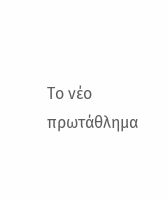Το νέο πρωτάθλημα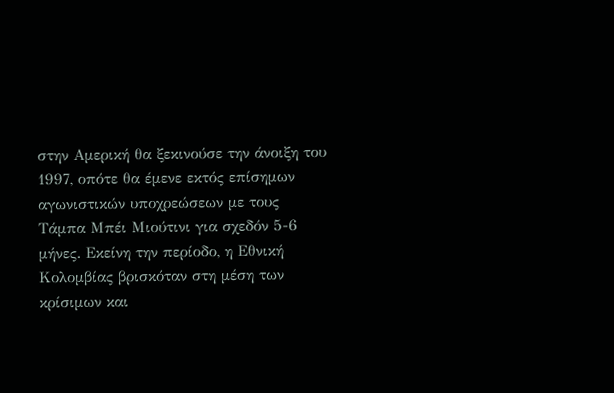στην Αμερική θα ξεκινούσε την άνοιξη του 1997, οπότε θα έμενε εκτός επίσημων αγωνιστικών υποχρεώσεων με τους Τάμπα Μπέι Μιούτινι για σχεδόν 5-6 μήνες. Εκείνη την περίοδο, η Εθνική Κολομβίας βρισκόταν στη μέση των κρίσιμων και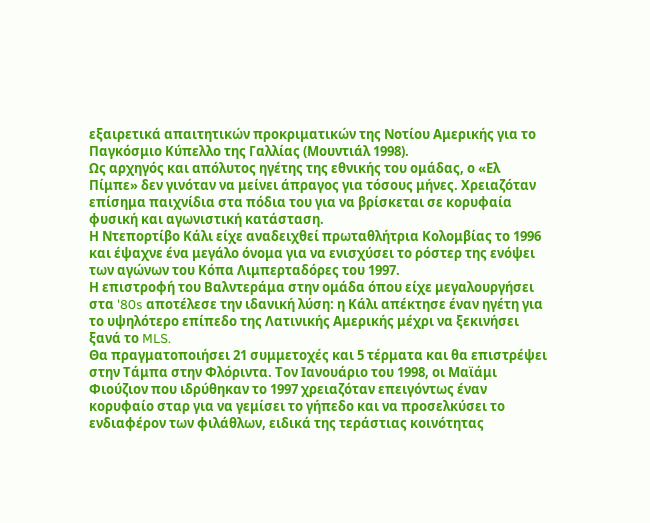εξαιρετικά απαιτητικών προκριματικών της Νοτίου Αμερικής για το Παγκόσμιο Κύπελλο της Γαλλίας (Μουντιάλ 1998).
Ως αρχηγός και απόλυτος ηγέτης της εθνικής του ομάδας, ο «Ελ Πίμπε» δεν γινόταν να μείνει άπραγος για τόσους μήνες. Χρειαζόταν επίσημα παιχνίδια στα πόδια του για να βρίσκεται σε κορυφαία φυσική και αγωνιστική κατάσταση.
Η Ντεπορτίβο Κάλι είχε αναδειχθεί πρωταθλήτρια Κολομβίας το 1996 και έψαχνε ένα μεγάλο όνομα για να ενισχύσει το ρόστερ της ενόψει των αγώνων του Κόπα Λιμπερταδόρες του 1997.
Η επιστροφή του Βαλντεράμα στην ομάδα όπου είχε μεγαλουργήσει στα '80s αποτέλεσε την ιδανική λύση: η Κάλι απέκτησε έναν ηγέτη για το υψηλότερο επίπεδο της Λατινικής Αμερικής μέχρι να ξεκινήσει ξανά το MLS.
Θα πραγματοποιήσει 21 συμμετοχές και 5 τέρματα και θα επιστρέψει στην Τάμπα στην Φλόριντα. Τον Ιανουάριο του 1998, οι Μαϊάμι Φιούζιον που ιδρύθηκαν το 1997 χρειαζόταν επειγόντως έναν κορυφαίο σταρ για να γεμίσει το γήπεδο και να προσελκύσει το ενδιαφέρον των φιλάθλων, ειδικά της τεράστιας κοινότητας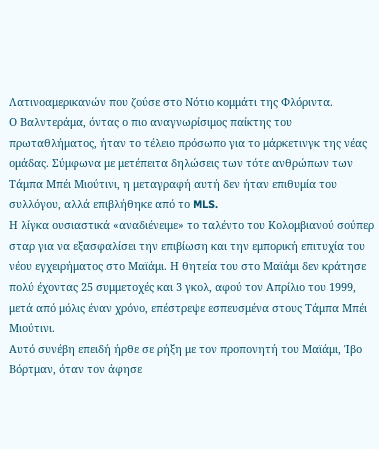Λατινοαμερικανών που ζούσε στο Νότιο κομμάτι της Φλόριντα.
Ο Βαλντεράμα, όντας ο πιο αναγνωρίσιμος παίκτης του πρωταθλήματος, ήταν το τέλειο πρόσωπο για το μάρκετινγκ της νέας ομάδας. Σύμφωνα με μετέπειτα δηλώσεις των τότε ανθρώπων των Τάμπα Μπέι Μιούτινι, η μεταγραφή αυτή δεν ήταν επιθυμία του συλλόγου, αλλά επιβλήθηκε από το MLS.
Η λίγκα ουσιαστικά «αναδιένειμε» το ταλέντο του Κολομβιανού σούπερ σταρ για να εξασφαλίσει την επιβίωση και την εμπορική επιτυχία του νέου εγχειρήματος στο Μαϊάμι. Η θητεία του στο Μαϊάμι δεν κράτησε πολύ έχοντας 25 συμμετοχές και 3 γκολ, αφού τον Απρίλιο του 1999, μετά από μόλις έναν χρόνο, επέστρεψε εσπευσμένα στους Τάμπα Μπέι Μιούτινι.
Αυτό συνέβη επειδή ήρθε σε ρήξη με τον προπονητή του Μαϊάμι, Ίβο Βόρτμαν, όταν τον άφησε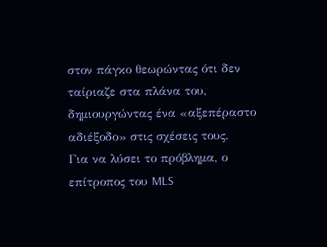στον πάγκο θεωρώντας ότι δεν ταίριαζε στα πλάνα του, δημιουργώντας ένα «αξεπέραστο αδιέξοδο» στις σχέσεις τους.
Για να λύσει το πρόβλημα, ο επίτροπος του MLS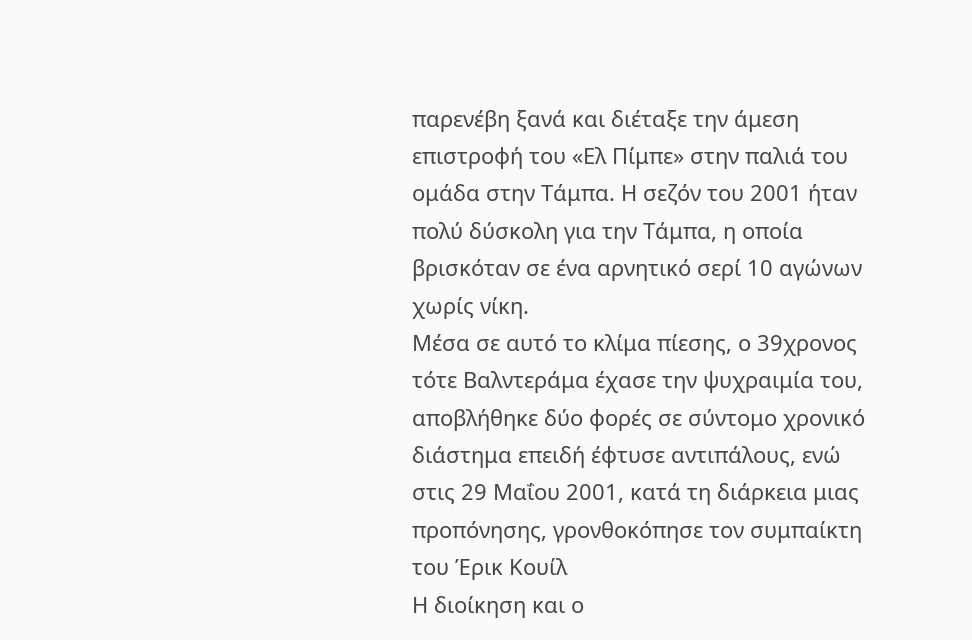παρενέβη ξανά και διέταξε την άμεση επιστροφή του «Ελ Πίμπε» στην παλιά του ομάδα στην Τάμπα. Η σεζόν του 2001 ήταν πολύ δύσκολη για την Τάμπα, η οποία βρισκόταν σε ένα αρνητικό σερί 10 αγώνων χωρίς νίκη.
Μέσα σε αυτό το κλίμα πίεσης, ο 39χρονος τότε Βαλντεράμα έχασε την ψυχραιμία του, αποβλήθηκε δύο φορές σε σύντομο χρονικό διάστημα επειδή έφτυσε αντιπάλους, ενώ στις 29 Μαΐου 2001, κατά τη διάρκεια μιας προπόνησης, γρονθοκόπησε τον συμπαίκτη του Έρικ Κουίλ
Η διοίκηση και ο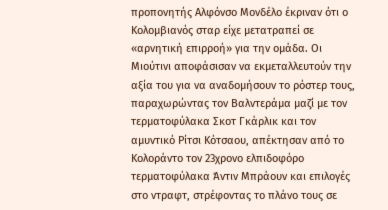προπονητής Αλφόνσο Μονδέλο έκριναν ότι ο Κολομβιανός σταρ είχε μετατραπεί σε «αρνητική επιρροή» για την ομάδα. Οι Μιούτινι αποφάσισαν να εκμεταλλευτούν την αξία του για να αναδομήσουν το ρόστερ τους, παραχωρώντας τον Βαλντεράμα μαζί με τον τερματοφύλακα Σκοτ Γκάρλικ και τον αμυντικό Ρίτσι Κότσαου, απέκτησαν από το Κολοράντο τον 23χρονο ελπιδοφόρο τερματοφύλακα Άντιν Μπράουν και επιλογές στο ντραφτ, στρέφοντας το πλάνο τους σε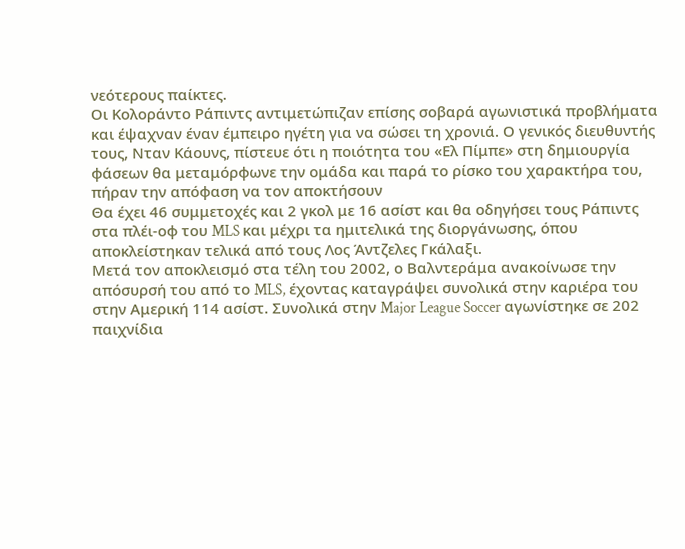νεότερους παίκτες.
Οι Κολοράντο Ράπιντς αντιμετώπιζαν επίσης σοβαρά αγωνιστικά προβλήματα και έψαχναν έναν έμπειρο ηγέτη για να σώσει τη χρονιά. Ο γενικός διευθυντής τους, Νταν Κάουνς, πίστευε ότι η ποιότητα του «Ελ Πίμπε» στη δημιουργία φάσεων θα μεταμόρφωνε την ομάδα και παρά το ρίσκο του χαρακτήρα του, πήραν την απόφαση να τον αποκτήσουν
Θα έχει 46 συμμετοχές και 2 γκολ με 16 ασίστ και θα οδηγήσει τους Ράπιντς στα πλέι-οφ του MLS και μέχρι τα ημιτελικά της διοργάνωσης, όπου αποκλείστηκαν τελικά από τους Λος Άντζελες Γκάλαξι.
Μετά τον αποκλεισμό στα τέλη του 2002, ο Βαλντεράμα ανακοίνωσε την απόσυρσή του από το MLS, έχοντας καταγράψει συνολικά στην καριέρα του στην Αμερική 114 ασίστ. Συνολικά στην Major League Soccer αγωνίστηκε σε 202 παιχνίδια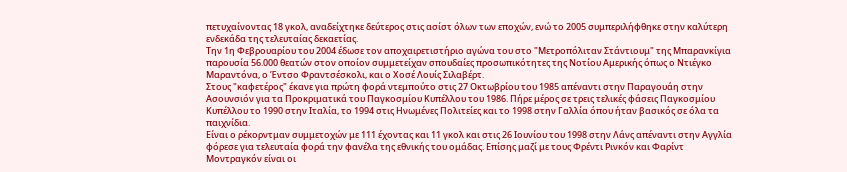πετυχαίνοντας 18 γκολ, αναδείχτηκε δεύτερος στις ασίστ όλων των εποχών, ενώ το 2005 συμπεριλήφθηκε στην καλύτερη ενδεκάδα της τελευταίας δεκαετίας.
Την 1η Φεβρουαρίου του 2004 έδωσε τον αποχαιρετιστήριο αγώνα του στο "Μετροπόλιταν Στάντιουμ" της Μπαρανκίγια παρουσία 56.000 θεατών στον οποίον συμμετείχαν σπουδαίες προσωπικότητες της Νοτίου Αμερικής όπως ο Ντιέγκο Μαραντόνα, ο Έντσο Φραντσέσκολι, και ο Χοσέ Λουίς Σιλαβέρτ.
Στους "καφετέρος" έκανε για πρώτη φορά ντεμπούτο στις 27 Οκτωβρίου του 1985 απέναντι στην Παραγουάη στην Ασουνσιόν για τα Προκριματικά του Παγκοσμίου Κυπέλλου του 1986. Πήρε μέρος σε τρεις τελικές φάσεις Παγκοσμίου Κυπέλλου το 1990 στην Ιταλία, το 1994 στις Ηνωμένες Πολιτείες και το 1998 στην Γαλλία όπου ήταν βασικός σε όλα τα παιχνίδια.
Είναι ο ρέκορντμαν συμμετοχών με 111 έχοντας και 11 γκολ και στις 26 Ιουνίου του 1998 στην Λάνς απέναντι στην Αγγλία φόρεσε για τελευταία φορά την φανέλα της εθνικής του ομάδας. Επίσης μαζί με τους Φρέντι Ρινκόν και Φαρίντ Μοντραγκόν είναι οι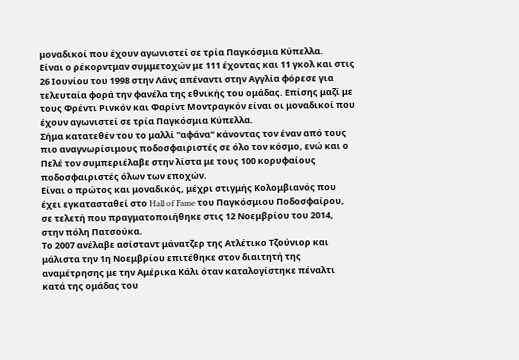μοναδικοί που έχουν αγωνιστεί σε τρία Παγκόσμια Κύπελλα.
Είναι ο ρέκορντμαν συμμετοχών με 111 έχοντας και 11 γκολ και στις 26 Ιουνίου του 1998 στην Λάνς απέναντι στην Αγγλία φόρεσε για τελευταία φορά την φανέλα της εθνικής του ομάδας. Επίσης μαζί με τους Φρέντι Ρινκόν και Φαρίντ Μοντραγκόν είναι οι μοναδικοί που έχουν αγωνιστεί σε τρία Παγκόσμια Κύπελλα.
Σήμα κατατεθέν του το μαλλί "αφάνα" κάνοντας τον έναν από τους πιο αναγνωρίσιμους ποδοσφαιριστές σε όλο τον κόσμο, ενώ και ο Πελέ τον συμπεριέλαβε στην λίστα με τους 100 κορυφαίους ποδοσφαιριστές όλων των εποχών.
Είναι ο πρώτος και μοναδικός, μέχρι στιγμής Κολομβιανός που έχει εγκατασταθεί στο Hall of Fame του Παγκόσμιου Ποδοσφαίρου, σε τελετή που πραγματοποιήθηκε στις 12 Νοεμβρίου του 2014, στην πόλη Πατσούκα.
Το 2007 ανέλαβε ασίσταντ μάνατζερ της Ατλέτικο Τζούνιορ και μάλιστα την 1η Νοεμβρίου επιτέθηκε στον διαιτητή της αναμέτρησης με την Αμέρικα Κάλι όταν καταλογίστηκε πέναλτι κατά της ομάδας του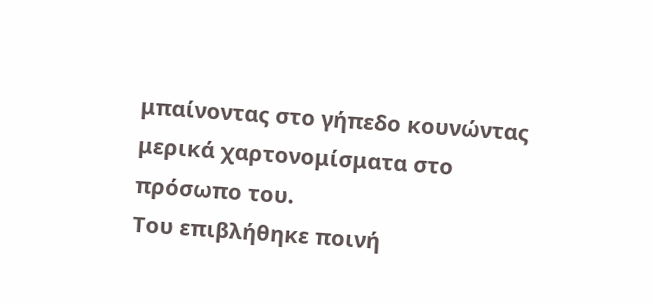μπαίνοντας στο γήπεδο κουνώντας μερικά χαρτονομίσματα στο πρόσωπο του.
Του επιβλήθηκε ποινή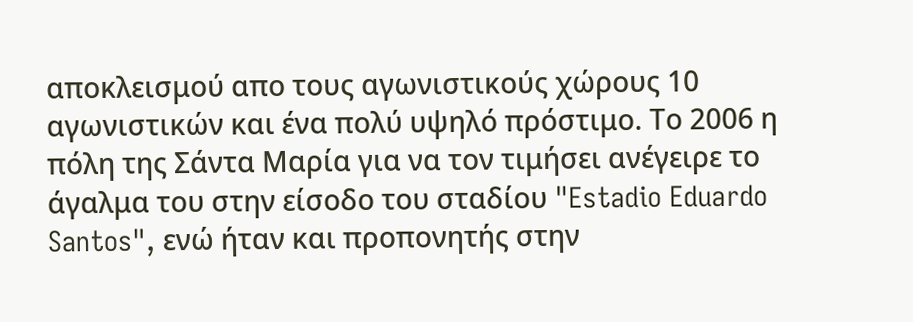αποκλεισμού απο τους αγωνιστικούς χώρους 10 αγωνιστικών και ένα πολύ υψηλό πρόστιμο. Το 2006 η πόλη της Σάντα Mαρία για να τον τιμήσει ανέγειρε το άγαλμα του στην είσοδο του σταδίου "Estadio Eduardo Santos", ενώ ήταν και προπονητής στην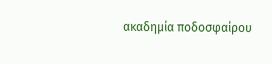ακαδημία ποδοσφαίρου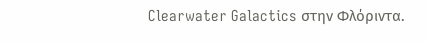Clearwater Galactics στην Φλόριντα.